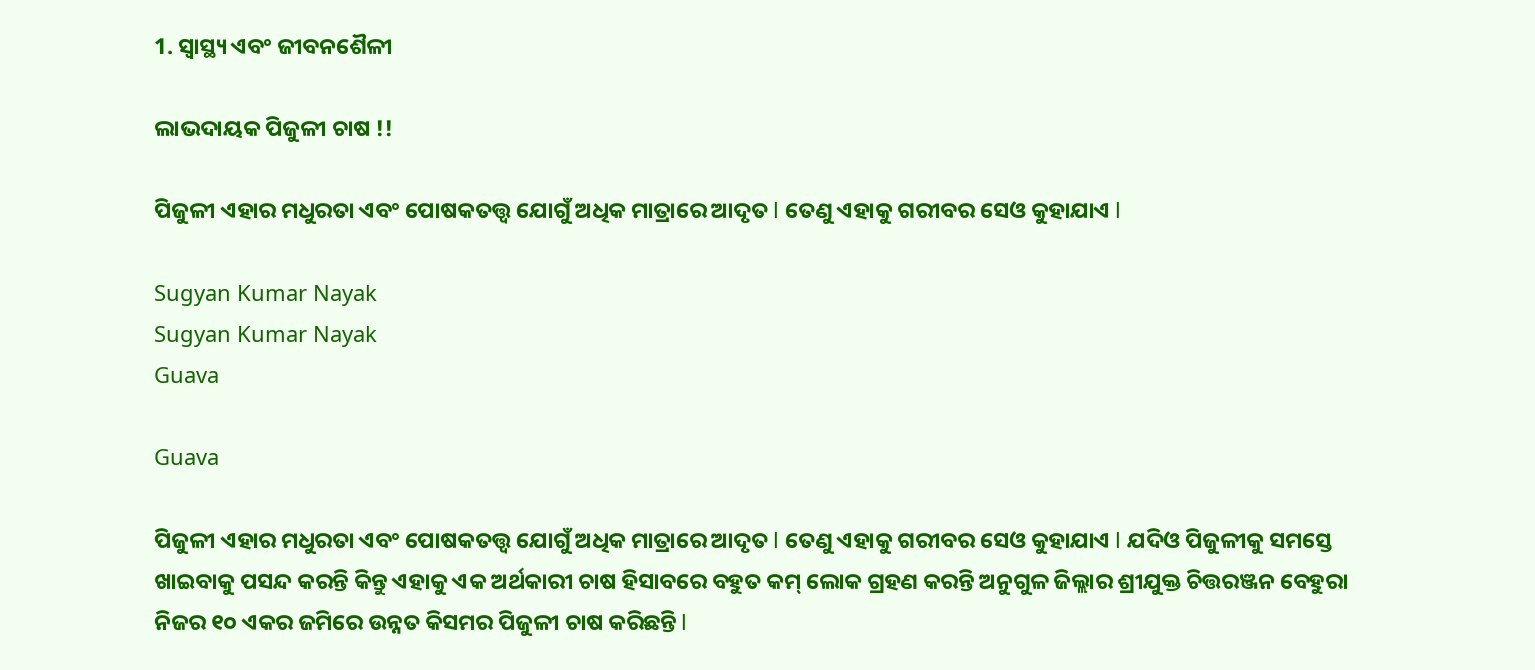1. ସ୍ୱାସ୍ଥ୍ୟ ଏବଂ ଜୀବନଶୈଳୀ

ଲାଭଦାୟକ ପିଜୁଳୀ ଚାଷ !!

ପିଜୁଳୀ ଏହାର ମଧୁରତା ଏବଂ ପୋଷକତତ୍ତ୍ୱ ଯୋଗୁଁ ଅଧିକ ମାତ୍ରାରେ ଆଦୃତ l ତେଣୁ ଏହାକୁ ଗରୀବର ସେଓ କୁହାଯାଏ l

Sugyan Kumar Nayak
Sugyan Kumar Nayak
Guava

Guava

ପିଜୁଳୀ ଏହାର ମଧୁରତା ଏବଂ ପୋଷକତତ୍ତ୍ୱ ଯୋଗୁଁ ଅଧିକ ମାତ୍ରାରେ ଆଦୃତ l ତେଣୁ ଏହାକୁ ଗରୀବର ସେଓ କୁହାଯାଏ l ଯଦିଓ ପିଜୁଳୀକୁ ସମସ୍ତେ ଖାଇବାକୁ ପସନ୍ଦ କରନ୍ତି କିନ୍ତୁ ଏହାକୁ ଏକ ଅର୍ଥକାରୀ ଚାଷ ହିସାବରେ ବହୁତ କମ୍ ଲୋକ ଗ୍ରହଣ କରନ୍ତି ଅନୁଗୁଳ ଜିଲ୍ଲାର ଶ୍ରୀଯୁକ୍ତ ଚିତ୍ତରଞ୍ଜନ ବେହୁରା ନିଜର ୧୦ ଏକର ଜମିରେ ଉନ୍ନତ କିସମର ପିଜୁଳୀ ଚାଷ କରିଛନ୍ତି l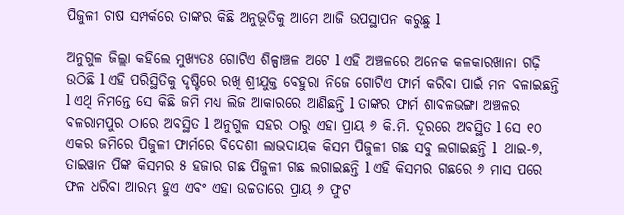ପିଜୁଳୀ ଚାଷ ସମ୍ପର୍କରେ ତାଙ୍କର କିଛି ଅନୁଭୂତିକୁ ଆମେ ଆଜି ଉପସ୍ଥାପନ କରୁଛୁ l

ଅନୁଗୁଳ ଜିଲ୍ଲା କହିଲେ ମୁଖ୍ୟତଃ ଗୋଟିଏ ଶିଳ୍ପାଞ୍ଚଳ ଅଟେ l ଏହି ଅଞ୍ଚଳରେ ଅନେକ କଳକାରଖାନା ଗଢ଼ି ଉଠିଛି l ଏହି ପରିସ୍ଥିତିକୁ ଦୃଷ୍ଟିରେ ରଖି ଶ୍ରୀଯୁକ୍ତ ବେହୁରା ନିଜେ ଗୋଟିଏ ଫାର୍ମ କରିବା ପାଇଁ ମନ ବଳାଇଛନ୍ତି l ଏଥି ନିମନ୍ତେ ସେ କିଛି ଜମି ମଧ୍ୟ ଲିଜ ଆକାରରେ ଆଣିଛନ୍ତି l ତାଙ୍କର ଫାର୍ମ ଶାବଳଭଙ୍ଗା ଅଞ୍ଚଳର ବଳରାମପୁର ଠାରେ ଅବସ୍ଥିତ l ଅନୁଗୁଳ ସହର ଠାରୁ ଏହା ପ୍ରାୟ ୬ କି.ମି. ଦୂରରେ ଅବସ୍ଥିତ l ସେ ୧୦ ଏକର ଜମିରେ ପିଜୁଳୀ ଫାର୍ମରେ ବିଦେଶୀ ଲାଭଦାୟକ କିସମ ପିଜୁଳୀ ଗଛ ସବୁ ଲଗାଇଛନ୍ତି l  ଥାଇ-୭, ତାଇୱାନ ପିଙ୍କ କିସମର ୫ ହଜାର ଗଛ ପିଜୁଳୀ ଗଛ ଲଗାଇଛନ୍ତି l ଏହି କିସମର ଗଛରେ ୬ ମାସ ପରେ ଫଳ ଧରିବା ଆରମ୍ଭ ହୁଏ ଏବଂ ଏହା ଉଚ୍ଚତାରେ ପ୍ରାୟ ୬ ଫୁଟ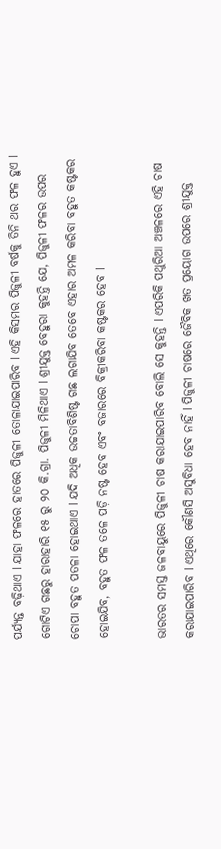ପର୍ଯ୍ୟନ୍ତ ବଢ଼ିଥାଏ l ଯାହା ଫଳରେ ହାତରେ ପିଜୁଳୀ ତୋଳାଯାଇପାରିବ l ଏହି କିସମର ପିଜୁଳୀ ବର୍ଷକୁ ତିନି ଥର ଫଳ ହୁଏ l ଗୋଟିଏ ଗଛରୁ ହାରାହାରି ୧୫ ରୁ ୨୦ କି.ଗ୍ରା. ପିଜୁଳୀ ମିଳିଥାଏ l ଶ୍ରୀଯୁକ୍ତ ବେହୁରା କୁହନ୍ତି ଯେ, ପିଜୁଳୀ ଫଳର ଉପର ଚୋପା ବହୁତ ପତଳା ହୋଇଥାଏ l ଯଦି ଅଧିକ ଉଚ୍ଚତାବିଶିଷ୍ଟ ଗଛ ଲଗାଯିବ ତେବେ ଏହାର ଅମଳ କରିବା ବହୁତ କଷ୍ଟକର ହୋଇଯିବ, ବହୁତ ଫଳ ତଳେ ପଡ଼ି ନଷ୍ଟ ହେବ ଏବଂ ବଜାରରେ ବିକ୍ରୀକରିବା କଷ୍ଟକର ହେବ l

ଭାରତର ସମସ୍ତ ଜଳବାୟୁରେ ପିଜୁଳୀ ଚାଷ କରାଯାଇପାରିବ ବୋଲି ସେ କୁହନ୍ତି l ଏପରିକି ପଥୁରିଆ ଅଞ୍ଚଳରେ ଏହି ଚାଷ କରାଯାଇପାରିବ l ଏଥିରେ କୌଣସି ଅସୁବିଧା ହେବ ନାହିଁ l ପିଜୁଳୀ ଚାଷରେ ଜୈବିକ ଖତ ପ୍ରୟୋଗ ଉପରେ ଶ୍ରୀଯୁକ୍ତ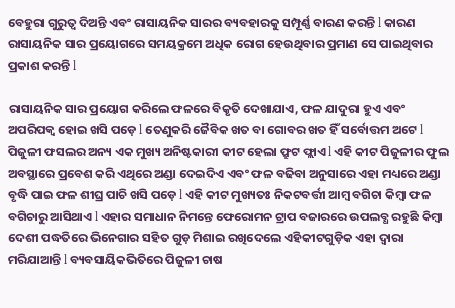ବେହୁରା ଗୁରୁତ୍ୱ ଦିଅନ୍ତି ଏବଂ ରାସାୟନିକ ସାରର ବ୍ୟବହାରକୁ ସମ୍ପୂର୍ଣ୍ଣ ବାରଣ କରନ୍ତି l କାରଣ ରାସାୟନିକ ସାର ପ୍ରୟୋଗରେ ସମୟକ୍ରମେ ଅଧିକ ରୋଗ ହେଉଥିବାର ପ୍ରମାଣ ସେ ପାଇଥିବାର ପ୍ରକାଶ କରନ୍ତି l

ରାସାୟନିକ ସାର ପ୍ରୟୋଗ କରିଲେ ଫଳରେ ବିକୃତି ଦେଖାଯାଏ, ଫଳ ଯାଦୁରା ହୁଏ ଏବଂ ଅପରିପକ୍ଵ ହୋଇ ଖସି ପଡ଼େ l ତେଣୁକରି ଜୈବିକ ଖତ ବା ଗୋବର ଖତ ହିଁ ସର୍ବୋତ୍ତମ ଅଟେ l ପିଜୁଳୀ ଫସଲର ଅନ୍ୟ ଏକ ମୁଖ୍ୟ ଅନିଷ୍ଟକାରୀ କୀଟ ହେଲା ଫ୍ରୁଟ ଫ୍ଲାଏ l ଏହି କୀଟ ପିଜୁଳୀର ଫୁଲ ଅବସ୍ଥାରେ ପ୍ରବେଶ କରି ଏଥିରେ ଅଣ୍ଡା ଦେଇଦିଏ ଏବଂ ଫଳ ବଢିବା ଅନୁସାରେ ଏହା ମଧ୍ୟରେ ଅଣ୍ଡା ବୃଦ୍ଧି ପାଇ ଫଳ ଶୀଘ୍ର ପାଚି ଖସି ପଡ଼େ l ଏହି କୀଟ ମୁଖ୍ୟତଃ ନିକଟବର୍ତ୍ତୀ ଆମ୍ବ ବଗିଚା କିମ୍ବା ଫଳ ବଗିଚାରୁ ଆସିଥାଏ l ଏହାର ସମାଧାନ ନିମନ୍ତେ ଫେରୋମନ ଟ୍ରାପ ବଜାରରେ ଉପଲବ୍ଧ ରହୁଛି କିମ୍ବା ଦେଶୀ ପଦ୍ଧତିରେ ଭିନେଗାର ସହିତ ଗୁଡ଼ ମିଶାଇ ରଖିଦେଲେ ଏହିକୀଟଗୁଡ଼ିକ ଏହା ଦ୍ୱାରା ମରିଯାଆନ୍ତି l ବ୍ୟବସାୟିକଭିତିରେ ପିଜୁଳୀ ଚାଷ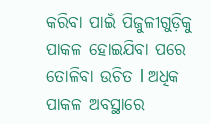କରିବା ପାଇଁ ପିଜୁଳୀଗୁଡ଼ିକୁ ପାକଳ ହୋଇଯିବା ପରେ ତୋଳିବା ଉଚିତ l ଅଧିକ ପାକଳ ଅବସ୍ଥାରେ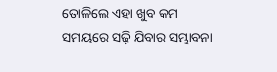ତୋଳିଲେ ଏହା ଖୁବ କମ ସମୟରେ ସଢ଼ି ଯିବାର ସମ୍ଭାବନା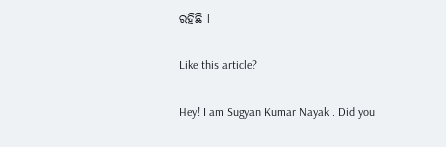ରହିଛି l

Like this article?

Hey! I am Sugyan Kumar Nayak . Did you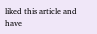liked this article and have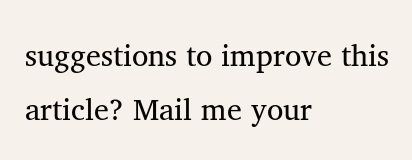suggestions to improve this article? Mail me your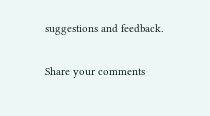suggestions and feedback.

Share your comments